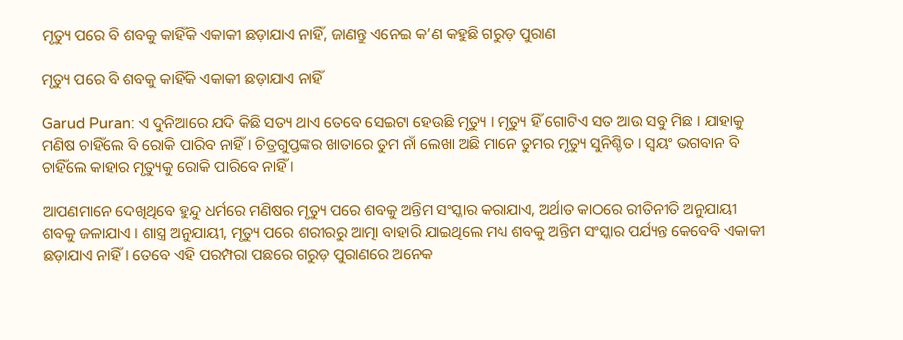ମୃତ୍ୟୁ ପରେ ବି ଶବକୁ କାହିଁକି ଏକାକୀ ଛଡ଼ାଯାଏ ନାହିଁ, ଜାଣନ୍ତୁ ଏନେଇ କ’ଣ କହୁଛି ଗରୁଡ଼ ପୁରାଣ

ମୃତ୍ୟୁ ପରେ ବି ଶବକୁ କାହିଁକି ଏକାକୀ ଛଡ଼ାଯାଏ ନାହିଁ

Garud Puran: ଏ ଦୁନିଆରେ ଯଦି କିଛି ସତ୍ୟ ଥାଏ ତେବେ ସେଇଟା ହେଉଛି ମୃତ୍ୟୁ । ମୃତ୍ୟୁ ହିଁ ଗୋଟିଏ ସତ ଆଉ ସବୁ ମିଛ । ଯାହାକୁ ମଣିଷ ଚାହିଁଲେ ବି ରୋକି ପାରିବ ନାହିଁ । ଚିତ୍ରଗୁପ୍ତଙ୍କର ଖାତାରେ ତୁମ ନାଁ ଲେଖା ଅଛି ମାନେ ତୁମର ମୃତ୍ୟୁ ସୁନିଶ୍ଚିତ । ସ୍ୱୟଂ ଭଗବାନ ବି ଚାହିଁଲେ କାହାର ମୃତ୍ୟୁକୁ ରୋକି ପାରିବେ ନାହିଁ ।

ଆପଣମାନେ ଦେଖିଥିବେ ହୁନ୍ଦୁ ଧର୍ମରେ ମଣିଷର ମୃତ୍ୟୁ ପରେ ଶବକୁ ଅନ୍ତିମ ସଂସ୍କାର କରାଯାଏ, ଅର୍ଥାତ କାଠରେ ରୀତିନୀତି ଅନୁଯାୟୀ ଶବକୁ ଜଳାଯାଏ । ଶାସ୍ତ୍ର ଅନୁଯାୟୀ, ମୃତ୍ୟୁ ପରେ ଶରୀରରୁ ଆତ୍ମା ବାହାରି ଯାଇଥିଲେ ମଧ୍ୟ ଶବକୁ ଅନ୍ତିମ ସଂସ୍କାର ପର୍ଯ୍ୟନ୍ତ କେବେବି ଏକାକୀ ଛଡ଼ାଯାଏ ନାହିଁ। ତେବେ ଏହି ପରମ୍ପରା ପଛରେ ଗରୁଡ଼ ପୁରାଣରେ ଅନେକ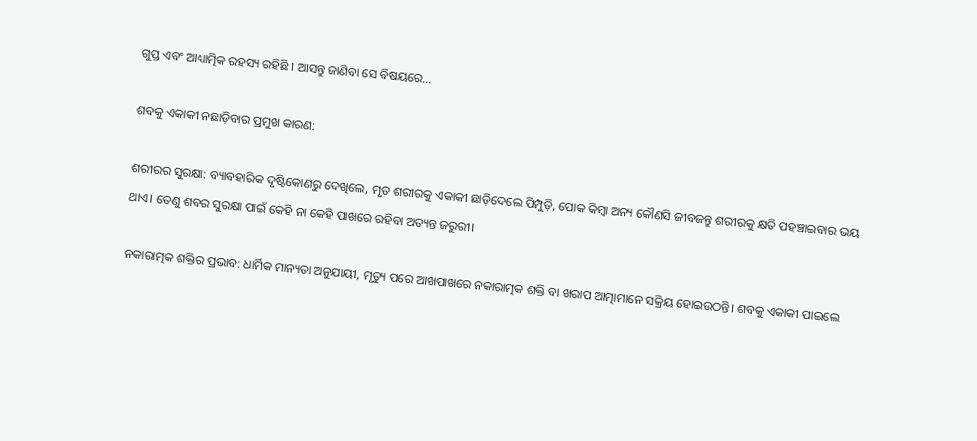ଗୁପ୍ତ ଏବଂ ଆଧ୍ୟାତ୍ମିକ ରହସ୍ୟ ରହିଛି । ଆସନ୍ତୁ ଜାଣିବା ସେ ବିଷୟରେ…

ଶବକୁ ଏକାକୀ ନଛାଡ଼ିବାର ପ୍ରମୁଖ କାରଣ:

ଶରୀରର ସୁରକ୍ଷା: ବ୍ୟାବହାରିକ ଦୃଷ୍ଟିକୋଣରୁ ଦେଖିଲେ, ମୃତ ଶରୀରକୁ ଏକାକୀ ଛାଡ଼ିଦେଲେ ପିମ୍ପୁଡ଼ି, ପୋକ କିମ୍ବା ଅନ୍ୟ କୌଣସି ଜୀବଜନ୍ତୁ ଶରୀରକୁ କ୍ଷତି ପହଞ୍ଚାଇବାର ଭୟ ଥାଏ। ତେଣୁ ଶବର ସୁରକ୍ଷା ପାଇଁ କେହି ନା କେହି ପାଖରେ ରହିବା ଅତ୍ୟନ୍ତ ଜରୁରୀ।

ନକାରାତ୍ମକ ଶକ୍ତିର ପ୍ରଭାବ: ଧାର୍ମିକ ମାନ୍ୟତା ଅନୁଯାୟୀ, ମୃତ୍ୟୁ ପରେ ଆଖପାଖରେ ନକାରାତ୍ମକ ଶକ୍ତି ବା ଖରାପ ଆତ୍ମାମାନେ ସକ୍ରିୟ ହୋଇଉଠନ୍ତି। ଶବକୁ ଏକାକୀ ପାଇଲେ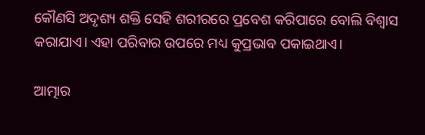କୌଣସି ଅଦୃଶ୍ୟ ଶକ୍ତି ସେହି ଶରୀରରେ ପ୍ରବେଶ କରିପାରେ ବୋଲି ବିଶ୍ୱାସ କରାଯାଏ। ଏହା ପରିବାର ଉପରେ ମଧ୍ୟ କୁପ୍ରଭାବ ପକାଇଥାଏ।

ଆତ୍ମାର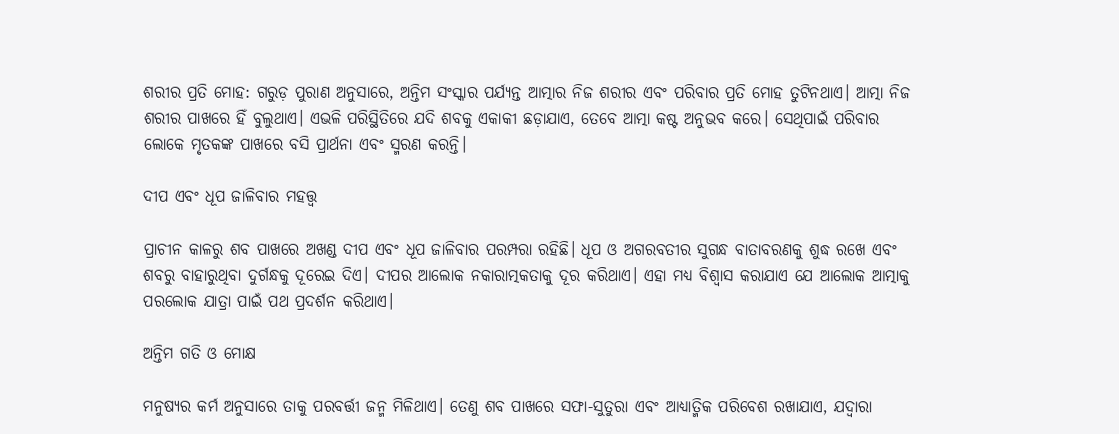ଶରୀର ପ୍ରତି ମୋହ: ଗରୁଡ଼ ପୁରାଣ ଅନୁସାରେ, ଅନ୍ତିମ ସଂସ୍କାର ପର୍ଯ୍ୟନ୍ତ ଆତ୍ମାର ନିଜ ଶରୀର ଏବଂ ପରିବାର ପ୍ରତି ମୋହ ତୁଟିନଥାଏ। ଆତ୍ମା ନିଜ ଶରୀର ପାଖରେ ହିଁ ବୁଲୁଥାଏ। ଏଭଳି ପରିସ୍ଥିତିରେ ଯଦି ଶବକୁ ଏକାକୀ ଛଡ଼ାଯାଏ, ତେବେ ଆତ୍ମା କଷ୍ଟ ଅନୁଭବ କରେ। ସେଥିପାଇଁ ପରିବାର ଲୋକେ ମୃତକଙ୍କ ପାଖରେ ବସି ପ୍ରାର୍ଥନା ଏବଂ ସ୍ମରଣ କରନ୍ତି।

ଦୀପ ଏବଂ ଧୂପ ଜାଳିବାର ମହତ୍ତ୍ୱ

ପ୍ରାଚୀନ କାଳରୁ ଶବ ପାଖରେ ଅଖଣ୍ଡ ଦୀପ ଏବଂ ଧୂପ ଜାଳିବାର ପରମ୍ପରା ରହିଛି। ଧୂପ ଓ ଅଗରବତୀର ସୁଗନ୍ଧ ବାତାବରଣକୁ ଶୁଦ୍ଧ ରଖେ ଏବଂ ଶବରୁ ବାହାରୁଥିବା ଦୁର୍ଗନ୍ଧକୁ ଦୂରେଇ ଦିଏ। ଦୀପର ଆଲୋକ ନକାରାତ୍ମକତାକୁ ଦୂର କରିଥାଏ। ଏହା ମଧ୍ୟ ବିଶ୍ୱାସ କରାଯାଏ ଯେ ଆଲୋକ ଆତ୍ମାକୁ ପରଲୋକ ଯାତ୍ରା ପାଇଁ ପଥ ପ୍ରଦର୍ଶନ କରିଥାଏ।

ଅନ୍ତିମ ଗତି ଓ ମୋକ୍ଷ

ମନୁଷ୍ୟର କର୍ମ ଅନୁସାରେ ତାକୁ ପରବର୍ତ୍ତୀ ଜନ୍ମ ମିଳିଥାଏ। ତେଣୁ ଶବ ପାଖରେ ସଫା-ସୁତୁରା ଏବଂ ଆଧ୍ୟାତ୍ମିକ ପରିବେଶ ରଖାଯାଏ, ଯଦ୍ୱାରା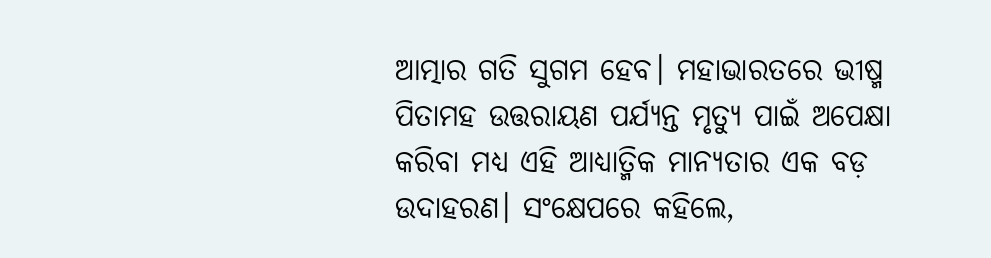ଆତ୍ମାର ଗତି ସୁଗମ ହେବ। ମହାଭାରତରେ ଭୀଷ୍ମ ପିତାମହ ଉତ୍ତରାୟଣ ପର୍ଯ୍ୟନ୍ତ ମୃତ୍ୟୁ ପାଇଁ ଅପେକ୍ଷା କରିବା ମଧ୍ୟ ଏହି ଆଧ୍ୟାତ୍ମିକ ମାନ୍ୟତାର ଏକ ବଡ଼ ଉଦାହରଣ। ସଂକ୍ଷେପରେ କହିଲେ,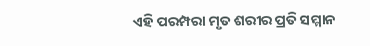ଏହି ପରମ୍ପରା ମୃତ ଶରୀର ପ୍ରତି ସମ୍ମାନ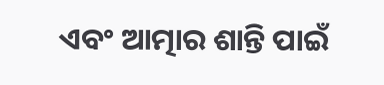ଏବଂ ଆତ୍ମାର ଶାନ୍ତି ପାଇଁ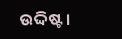ଉଦ୍ଦିଷ୍ଟ।